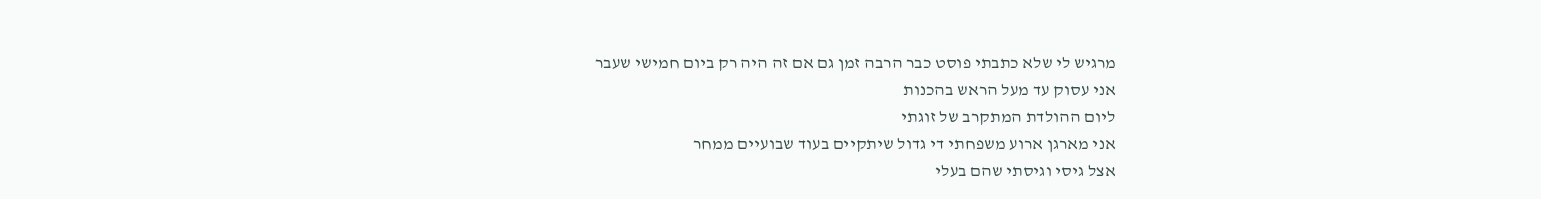מרגיש לי שלא כתבתי פוסט כבר הרבה זמן גם אם זה היה רק ביום חמישי שעבר
אני עסוק עד מעל הראש בהכנות
ליום ההולדת המתקרב של זוגתי
אני מארגן ארוע משפחתי די גדול שיתקיים בעוד שבועיים ממחר
אצל גיסי וגיסתי שהם בעלי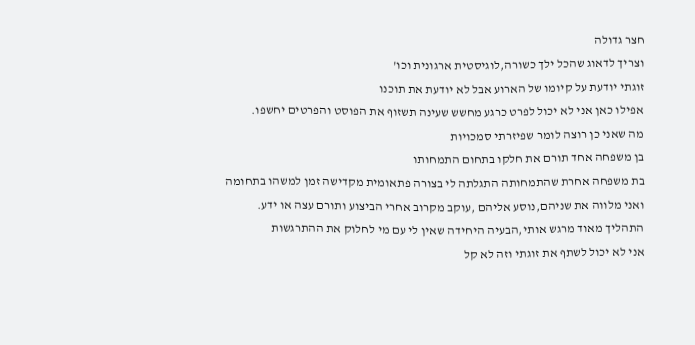חצר גדולה
וצריך לדאוג שהכל ילך כשורה,לוגיסטית ארגונית וכו'
זוגתי יודעת על קיומו של הארוע אבל לא יודעת את תוכנו
אפילו כאן אני לא יכול לפרט כרגע מחשש שעינה תשזוף את הפוסט והפרטים יחשפו.
מה שאני כן רוצה לומר שפיזרתי סמכויות
בן משפחה אחד תורם את חלקו בתחום התמחותו
בת משפחה אחרת שהתמחותה התגלתה לי בצורה פתאומית מקדישה זמן למשהו בתחומה
ואני מלווה את שניהם,נוסע אליהם ,עוקב מקרוב אחרי הביצוע ותורם עצה או ידע.
התהליך מאוד מרגש אותי,הבעיה היחידה שאין לי עם מי לחלוק את ההתרגשות
אני לא יכול לשתף את זוגתי וזה לא קל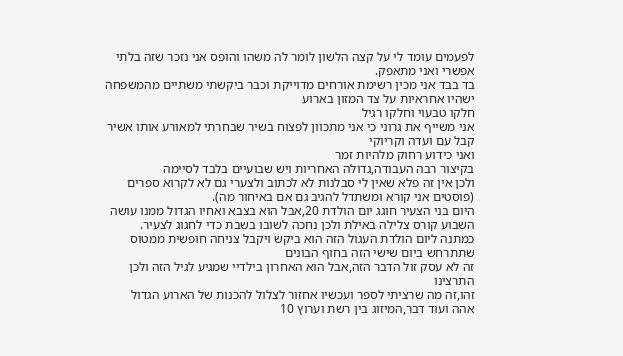לפעמים עומד לי על קצה הלשון לומר לה משהו והופס אני נזכר שזה בלתי אפשרי ואני מתאפק.
בד בבד אני מכין רשימת אורחים מדוייקת וכבר ביקשתי משתיים מהמשפחה ישהיו אחראיות על צד המזון בארוע
חלקו טבעוי וחלקו רגיל
אני משייף את גרוני כי אני מתכוון לפצוח בשיר שבחרתי למאורע אותו אשיר קבל עם ועדה וקריוקי
ואני כידוע רחוק מלהיות זמר
בקיצור רבה העבודה,גדולה האחריות ויש שבועיים בלבד לסיימה
ולכן אין זה פלא שאין לי סבלנות לא לכתוב ולצערי גם לא לקרוא ספרים
(פוסטים אני קורא ומשתדל להגיב גם אם באיחור מה).
היום בני הצעיר חוגג יום הולדת 20,אבל הוא בצבא ואחיו הגדול ממנו עושה השבוע קורס צלילה באילת ולכן נחכה לשובו בשבת כדי לחגוג לצעיר.
כמתנה ליום הולדת העגול הזה הוא ביקש ויקבל צניחה חופשית ממטוס שתתרחש ביום שישי הזה בחוף הבונים
זה לא עסק זול הדבר הזה,אבל הוא האחרון בילדיי שמגיע לגיל הזה ולכן התרצינו
זהו,זה מה שרציתי לספר ועכשיו אחזור לצלול להכנות של הארוע הגדול
אהה ועוד דבר,המיזוג בין רשת וערוץ 10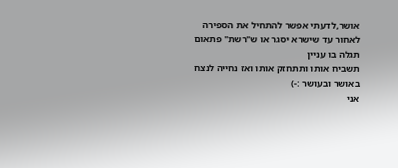אושר,לדעתי אפשר להתחיל את הספירה לאחור עד שישרא יסגר או ש"רשת" פתאום תגלה בו עניין
תשביח אותו ותתחזק אותו ואז נחייה לנצח באושר ובעושר :-)
אני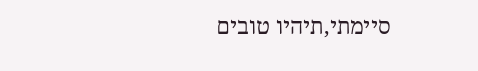סיימתי,תיהיו טובים